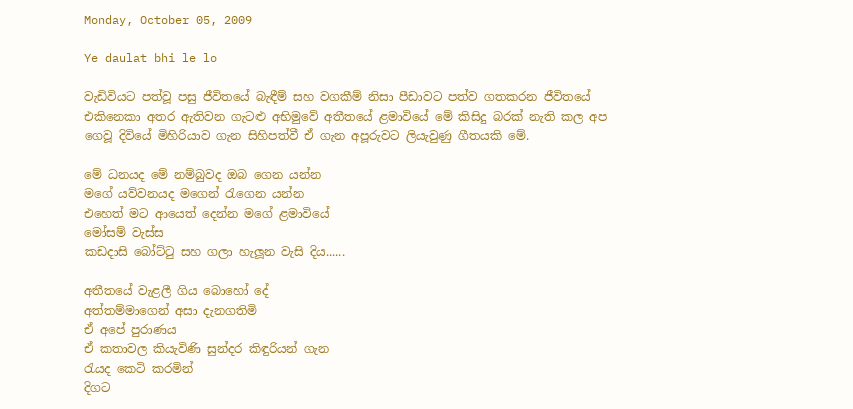Monday, October 05, 2009

Ye daulat bhi le lo

වැඩිවියට පත්වූ පසු ජීවිතයේ බැඳීම් සහ වගකීම් නිසා පීඩාවට පත්ව ගතකරන ජීවිතයේ එකිනෙකා අතර ඇතිවන ගැටළු අභිමුවේ අතීතයේ ළමාවියේ මේ කිසිදු බරක් නැති කල අප ගෙවූ දිවියේ මිහිරියාව ගැන සිහිපත්වී ඒ ගැන අපූරුවට ලියැවුණු ගීතයකි මේ.

මේ ධනයද මේ නම්බුවද ඔබ ගෙන යන්න
මගේ යව්වනයද මගෙන් රැගෙන යන්න
එහෙත් මට ආයෙත් දෙන්න මගේ ළමාවියේ
මෝසම් වැස්ස
කඩදාසි බෝට්ටු සහ ගලා හැලූන වැසි දිය......

අතීතයේ වැළලී ගිය බොහෝ දේ
අත්තම්මාගෙන් අසා දැනගතිමි
ඒ අපේ පුරාණය
ඒ කතාවල කියැවිණි සුන්දර කිඳුරියන් ගැන
රැයද කෙටි කරමින්
දිගට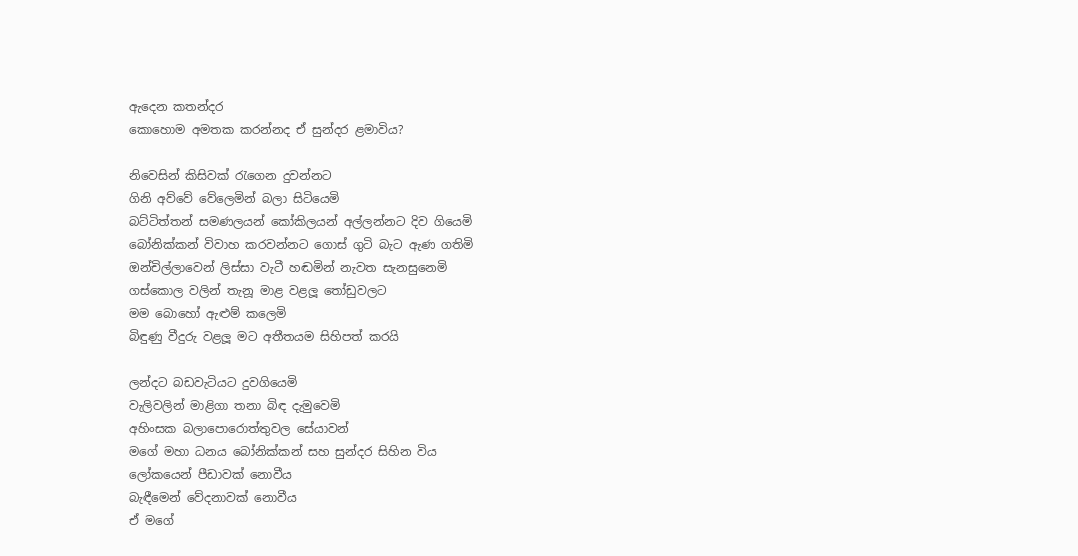ඇදෙන කතන්දර
කොහොම අමතක කරන්නද ඒ සුන්දර ළමාවිය?

නිවෙසින් කිසිවක් රැගෙන දුවන්නට
ගිනි අව්වේ වේලෙමින් බලා සිටියෙමි
බට්ටිත්තන් සමණලයන් කෝකිලයන් අල්ලන්නට දිව ගියෙමි
බෝනික්කන් විවාහ කරවන්නට ගොස් ගුටි බැට ඇණ ගතිමි
ඔන්චිල්ලාවෙන් ලිස්සා වැටී හඬමින් නැවත සැනසුනෙමි
ගස්කොල වලින් තැනූ මාළ වළලූ තෝඩුවලට
මම බොහෝ ඇළුම් කලෙමි
බිඳුණු වීදුරු වළලූ මට අතීතයම සිහිපත් කරයි

ලන්දට බඩවැටියට දුවගියෙමි
වැලිවලින් මාළිගා තනා බිඳ දැමුවෙමි
අහිංසක බලාපොරොත්තුවල සේයාවන්
මගේ මහා ධනය බෝනික්කන් සහ සුන්දර සිහින විය
ලෝකයෙන් පීඩාවක් නොවීය
බැඳීමෙන් වේදනාවක් නොවීය
ඒ මගේ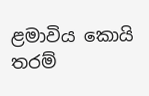ළමාවිය කොයි තරම්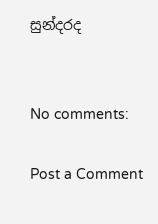සුන්දරද


No comments:

Post a Comment